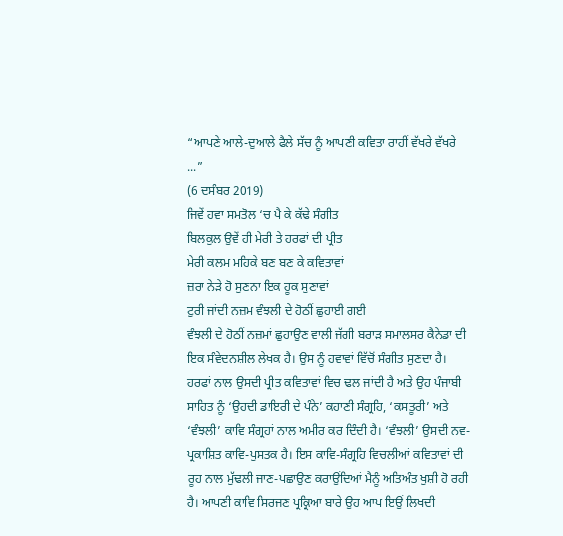“ਆਪਣੇ ਆਲੇ-ਦੁਆਲੇ ਫੈਲੇ ਸੱਚ ਨੂੰ ਆਪਣੀ ਕਵਿਤਾ ਰਾਹੀਂ ਵੱਖਰੇ ਵੱਖਰੇ ...”
(6 ਦਸੰਬਰ 2019)
ਜਿਵੇਂ ਹਵਾ ਸਮਤੋਲ ‘ਚ ਪੈ ਕੇ ਕੱਢੇ ਸੰਗੀਤ
ਬਿਲਕੁਲ ਉਵੇਂ ਹੀ ਮੇਰੀ ਤੇ ਹਰਫਾਂ ਦੀ ਪ੍ਰੀਤ
ਮੇਰੀ ਕਲਮ ਮਹਿਕੇ ਬਣ ਬਣ ਕੇ ਕਵਿਤਾਵਾਂ
ਜ਼ਰਾ ਨੇੜੇ ਹੋ ਸੁਣਨਾ ਇਕ ਹੂਕ ਸੁਣਾਵਾਂ
ਟੁਰੀ ਜਾਂਦੀ ਨਜ਼ਮ ਵੰਝਲੀ ਦੇ ਹੋਠੀਂ ਛੁਹਾਈ ਗਈ
ਵੰਝਲੀ ਦੇ ਹੋਠੀਂ ਨਜ਼ਮਾਂ ਛੁਹਾਉਣ ਵਾਲੀ ਜੱਗੀ ਬਰਾੜ ਸਮਾਲਸਰ ਕੈਨੇਡਾ ਦੀ ਇਕ ਸੰਵੇਦਨਸ਼ੀਲ ਲੇਖਕ ਹੈ। ਉਸ ਨੂੰ ਹਵਾਵਾਂ ਵਿੱਚੋਂ ਸੰਗੀਤ ਸੁਣਦਾ ਹੈ। ਹਰਫਾਂ ਨਾਲ ਉਸਦੀ ਪ੍ਰੀਤ ਕਵਿਤਾਵਾਂ ਵਿਚ ਢਲ ਜਾਂਦੀ ਹੈ ਅਤੇ ਉਹ ਪੰਜਾਬੀ ਸਾਹਿਤ ਨੂੰ ‘ਉਹਦੀ ਡਾਇਰੀ ਦੇ ਪੰਨੇ’ ਕਹਾਣੀ ਸੰਗ੍ਰਹਿ, ‘ਕਸਤੂਰੀ’ ਅਤੇ ‘ਵੰਝਲੀ’ ਕਾਵਿ ਸੰਗ੍ਰਹਾਂ ਨਾਲ ਅਮੀਰ ਕਰ ਦਿੰਦੀ ਹੈ। ‘ਵੰਝਲੀ’ ਉਸਦੀ ਨਵ-ਪ੍ਰਕਾਸ਼ਿਤ ਕਾਵਿ-ਪੁਸਤਕ ਹੈ। ਇਸ ਕਾਵਿ-ਸੰਗ੍ਰਹਿ ਵਿਚਲੀਆਂ ਕਵਿਤਾਵਾਂ ਦੀ ਰੂਹ ਨਾਲ ਮੁੱਢਲੀ ਜਾਣ-ਪਛਾਉਣ ਕਰਾਉਂਦਿਆਂ ਮੈਨੂੰ ਅਤਿਅੰਤ ਖੁਸ਼ੀ ਹੋ ਰਹੀ ਹੈ। ਆਪਣੀ ਕਾਵਿ ਸਿਰਜਣ ਪ੍ਰਕ੍ਰਿਆ ਬਾਰੇ ਉਹ ਆਪ ਇਉਂ ਲਿਖਦੀ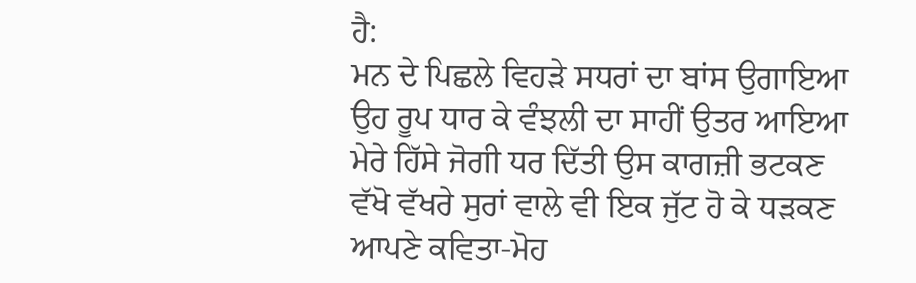ਹੈ:
ਮਨ ਦੇ ਪਿਛਲੇ ਵਿਹੜੇ ਸਧਰਾਂ ਦਾ ਬਾਂਸ ਉਗਾਇਆ
ਉਹ ਰੂਪ ਧਾਰ ਕੇ ਵੰਝਲੀ ਦਾ ਸਾਹੀਂ ਉਤਰ ਆਇਆ
ਮੇਰੇ ਹਿੱਸੇ ਜੋਗੀ ਧਰ ਦਿੱਤੀ ਉਸ ਕਾਗਜ਼ੀ ਭਟਕਣ
ਵੱਖੋ ਵੱਖਰੇ ਸੁਰਾਂ ਵਾਲੇ ਵੀ ਇਕ ਜੁੱਟ ਹੋ ਕੇ ਧੜਕਣ
ਆਪਣੇ ਕਵਿਤਾ-ਮੋਹ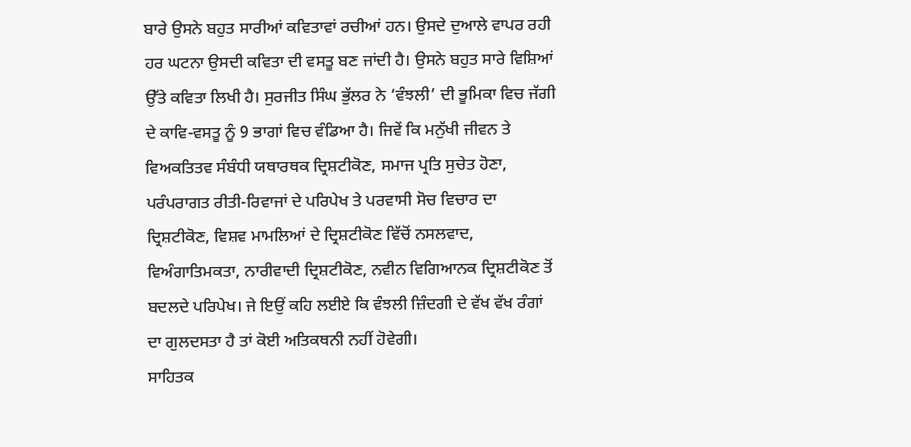ਬਾਰੇ ਉਸਨੇ ਬਹੁਤ ਸਾਰੀਆਂ ਕਵਿਤਾਵਾਂ ਰਚੀਆਂ ਹਨ। ਉਸਦੇ ਦੁਆਲੇ ਵਾਪਰ ਰਹੀ ਹਰ ਘਟਨਾ ਉਸਦੀ ਕਵਿਤਾ ਦੀ ਵਸਤੂ ਬਣ ਜਾਂਦੀ ਹੈ। ਉਸਨੇ ਬਹੁਤ ਸਾਰੇ ਵਿਸ਼ਿਆਂ ਉੱਤੇ ਕਵਿਤਾ ਲਿਖੀ ਹੈ। ਸੁਰਜੀਤ ਸਿੰਘ ਭੁੱਲਰ ਨੇ ‘ਵੰਝਲੀ’ ਦੀ ਭੂਮਿਕਾ ਵਿਚ ਜੱਗੀ ਦੇ ਕਾਵਿ-ਵਸਤੂ ਨੂੰ 9 ਭਾਗਾਂ ਵਿਚ ਵੰਡਿਆ ਹੈ। ਜਿਵੇਂ ਕਿ ਮਨੁੱਖੀ ਜੀਵਨ ਤੇ ਵਿਅਕਤਿਤਵ ਸੰਬੰਧੀ ਯਥਾਰਥਕ ਦ੍ਰਿਸ਼ਟੀਕੋਣ, ਸਮਾਜ ਪ੍ਰਤਿ ਸੁਚੇਤ ਹੋਣਾ, ਪਰੰਪਰਾਗਤ ਰੀਤੀ-ਰਿਵਾਜਾਂ ਦੇ ਪਰਿਪੇਖ ਤੇ ਪਰਵਾਸੀ ਸੋਚ ਵਿਚਾਰ ਦਾ ਦ੍ਰਿਸ਼ਟੀਕੋਣ, ਵਿਸ਼ਵ ਮਾਮਲਿਆਂ ਦੇ ਦ੍ਰਿਸ਼ਟੀਕੋਣ ਵਿੱਚੋਂ ਨਸਲਵਾਦ, ਵਿਅੰਗਾਤਿਮਕਤਾ, ਨਾਰੀਵਾਦੀ ਦ੍ਰਿਸ਼ਟੀਕੋਣ, ਨਵੀਨ ਵਿਗਿਆਨਕ ਦ੍ਰਿਸ਼ਟੀਕੋਣ ਤੋਂ ਬਦਲਦੇ ਪਰਿਪੇਖ। ਜੇ ਇਉਂ ਕਹਿ ਲਈਏ ਕਿ ਵੰਝਲੀ ਜ਼ਿੰਦਗੀ ਦੇ ਵੱਖ ਵੱਖ ਰੰਗਾਂ ਦਾ ਗੁਲਦਸਤਾ ਹੈ ਤਾਂ ਕੋਈ ਅਤਿਕਥਨੀ ਨਹੀਂ ਹੋਵੇਗੀ।
ਸਾਹਿਤਕ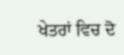ਖੇਤਰਾਂ ਵਿਚ ਦੋ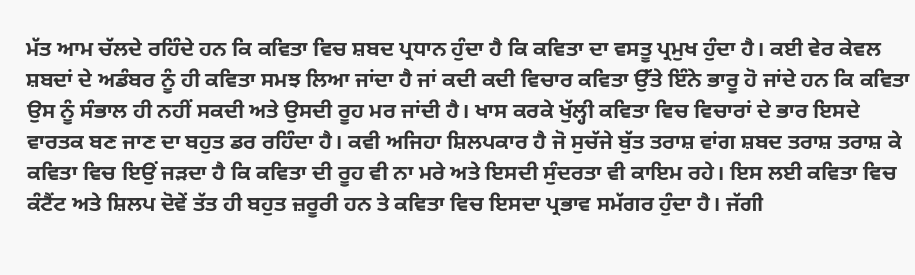ਮੱਤ ਆਮ ਚੱਲਦੇ ਰਹਿੰਦੇ ਹਨ ਕਿ ਕਵਿਤਾ ਵਿਚ ਸ਼ਬਦ ਪ੍ਰਧਾਨ ਹੁੰਦਾ ਹੈ ਕਿ ਕਵਿਤਾ ਦਾ ਵਸਤੂ ਪ੍ਰਮੁਖ ਹੁੰਦਾ ਹੈ। ਕਈ ਵੇਰ ਕੇਵਲ ਸ਼ਬਦਾਂ ਦੇ ਅਡੰਬਰ ਨੂੰ ਹੀ ਕਵਿਤਾ ਸਮਝ ਲਿਆ ਜਾਂਦਾ ਹੈ ਜਾਂ ਕਦੀ ਕਦੀ ਵਿਚਾਰ ਕਵਿਤਾ ਉੱਤੇ ਇੰਨੇ ਭਾਰੂ ਹੋ ਜਾਂਦੇ ਹਨ ਕਿ ਕਵਿਤਾ ਉਸ ਨੂੰ ਸੰਭਾਲ ਹੀ ਨਹੀਂ ਸਕਦੀ ਅਤੇ ਉਸਦੀ ਰੂਹ ਮਰ ਜਾਂਦੀ ਹੈ। ਖਾਸ ਕਰਕੇ ਖੁੱਲ੍ਹੀ ਕਵਿਤਾ ਵਿਚ ਵਿਚਾਰਾਂ ਦੇ ਭਾਰ ਇਸਦੇ ਵਾਰਤਕ ਬਣ ਜਾਣ ਦਾ ਬਹੁਤ ਡਰ ਰਹਿੰਦਾ ਹੈ। ਕਵੀ ਅਜਿਹਾ ਸ਼ਿਲਪਕਾਰ ਹੈ ਜੋ ਸੁਚੱਜੇ ਬੁੱਤ ਤਰਾਸ਼ ਵਾਂਗ ਸ਼ਬਦ ਤਰਾਸ਼ ਤਰਾਸ਼ ਕੇ ਕਵਿਤਾ ਵਿਚ ਇਉਂ ਜੜਦਾ ਹੈ ਕਿ ਕਵਿਤਾ ਦੀ ਰੂਹ ਵੀ ਨਾ ਮਰੇ ਅਤੇ ਇਸਦੀ ਸੁੰਦਰਤਾ ਵੀ ਕਾਇਮ ਰਹੇ। ਇਸ ਲਈ ਕਵਿਤਾ ਵਿਚ ਕੰਟੈਂਟ ਅਤੇ ਸ਼ਿਲਪ ਦੋਵੇਂ ਤੱਤ ਹੀ ਬਹੁਤ ਜ਼ਰੂਰੀ ਹਨ ਤੇ ਕਵਿਤਾ ਵਿਚ ਇਸਦਾ ਪ੍ਰਭਾਵ ਸਮੱਗਰ ਹੁੰਦਾ ਹੈ। ਜੱਗੀ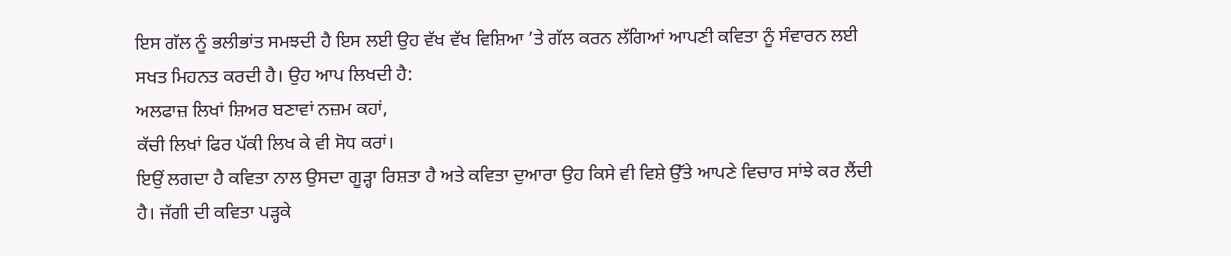ਇਸ ਗੱਲ ਨੂੰ ਭਲੀਭਾਂਤ ਸਮਝਦੀ ਹੈ ਇਸ ਲਈ ਉਹ ਵੱਖ ਵੱਖ ਵਿਸ਼ਿਆ ’ਤੇ ਗੱਲ ਕਰਨ ਲੱਗਿਆਂ ਆਪਣੀ ਕਵਿਤਾ ਨੂੰ ਸੰਵਾਰਨ ਲਈ ਸਖਤ ਮਿਹਨਤ ਕਰਦੀ ਹੈ। ਉਹ ਆਪ ਲਿਖਦੀ ਹੈ:
ਅਲਫਾਜ਼ ਲਿਖਾਂ ਸ਼ਿਅਰ ਬਣਾਵਾਂ ਨਜ਼ਮ ਕਹਾਂ,
ਕੱਚੀ ਲਿਖਾਂ ਫਿਰ ਪੱਕੀ ਲਿਖ ਕੇ ਵੀ ਸੋਧ ਕਰਾਂ।
ਇਉਂ ਲਗਦਾ ਹੈ ਕਵਿਤਾ ਨਾਲ ਉਸਦਾ ਗੂੜ੍ਹਾ ਰਿਸ਼ਤਾ ਹੈ ਅਤੇ ਕਵਿਤਾ ਦੁਆਰਾ ਉਹ ਕਿਸੇ ਵੀ ਵਿਸ਼ੇ ਉੱਤੇ ਆਪਣੇ ਵਿਚਾਰ ਸਾਂਝੇ ਕਰ ਲੈਂਦੀ ਹੈ। ਜੱਗੀ ਦੀ ਕਵਿਤਾ ਪੜ੍ਹਕੇ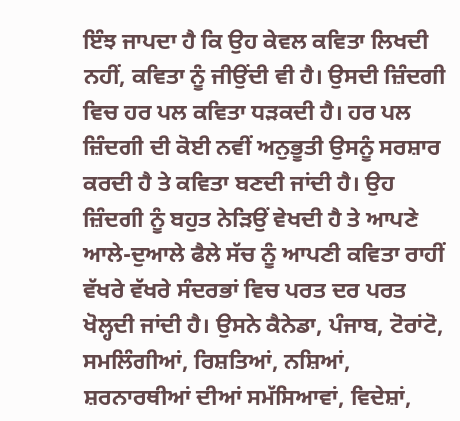ਇੰਝ ਜਾਪਦਾ ਹੈ ਕਿ ਉਹ ਕੇਵਲ ਕਵਿਤਾ ਲਿਖਦੀ ਨਹੀਂ, ਕਵਿਤਾ ਨੂੰ ਜੀਉਂਦੀ ਵੀ ਹੈ। ਉਸਦੀ ਜ਼ਿੰਦਗੀ ਵਿਚ ਹਰ ਪਲ ਕਵਿਤਾ ਧੜਕਦੀ ਹੈ। ਹਰ ਪਲ ਜ਼ਿੰਦਗੀ ਦੀ ਕੋਈ ਨਵੀਂ ਅਨੁਭੂਤੀ ਉਸਨੂੰ ਸਰਸ਼ਾਰ ਕਰਦੀ ਹੈ ਤੇ ਕਵਿਤਾ ਬਣਦੀ ਜਾਂਦੀ ਹੈ। ਉਹ ਜ਼ਿੰਦਗੀ ਨੂੰ ਬਹੁਤ ਨੇੜਿਉਂ ਵੇਖਦੀ ਹੈ ਤੇ ਆਪਣੇ ਆਲੇ-ਦੁਆਲੇ ਫੈਲੇ ਸੱਚ ਨੂੰ ਆਪਣੀ ਕਵਿਤਾ ਰਾਹੀਂ ਵੱਖਰੇ ਵੱਖਰੇ ਸੰਦਰਭਾਂ ਵਿਚ ਪਰਤ ਦਰ ਪਰਤ ਖੋਲ੍ਹਦੀ ਜਾਂਦੀ ਹੈ। ਉਸਨੇ ਕੈਨੇਡਾ, ਪੰਜਾਬ, ਟੋਰਾਂਟੋ, ਸਮਲਿੰਗੀਆਂ, ਰਿਸ਼ਤਿਆਂ, ਨਸ਼ਿਆਂ, ਸ਼ਰਨਾਰਥੀਆਂ ਦੀਆਂ ਸਮੱਸਿਆਵਾਂ, ਵਿਦੇਸ਼ਾਂ,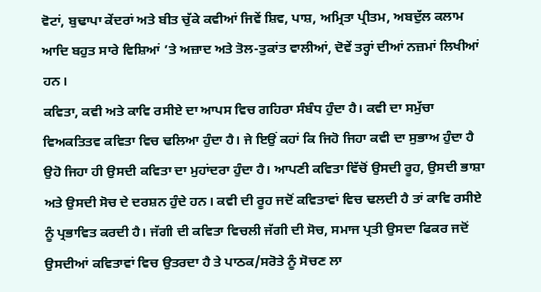ਵੋਟਾਂ, ਬੁਢਾਪਾ ਕੇਂਦਰਾਂ ਅਤੇ ਬੀਤ ਚੁੱਕੇ ਕਵੀਆਂ ਜਿਵੇਂ ਸ਼ਿਵ, ਪਾਸ਼, ਅਮ੍ਰਿਤਾ ਪ੍ਰੀਤਮ, ਅਬਦੁੱਲ ਕਲਾਮ ਆਦਿ ਬਹੁਤ ਸਾਰੇ ਵਿਸ਼ਿਆਂ ’ਤੇ ਅਜ਼ਾਦ ਅਤੇ ਤੋਲ-ਤੁਕਾਂਤ ਵਾਲੀਆਂ, ਦੋਵੇਂ ਤਰ੍ਹਾਂ ਦੀਆਂ ਨਜ਼ਮਾਂ ਲਿਖੀਆਂ ਹਨ।
ਕਵਿਤਾ, ਕਵੀ ਅਤੇ ਕਾਵਿ ਰਸੀਏ ਦਾ ਆਪਸ ਵਿਚ ਗਹਿਰਾ ਸੰਬੰਧ ਹੁੰਦਾ ਹੈ। ਕਵੀ ਦਾ ਸਮੁੱਚਾ ਵਿਅਕਤਿਤਵ ਕਵਿਤਾ ਵਿਚ ਢਲਿਆ ਹੁੰਦਾ ਹੈ। ਜੇ ਇਉਂ ਕਹਾਂ ਕਿ ਜਿਹੋ ਜਿਹਾ ਕਵੀ ਦਾ ਸੁਭਾਅ ਹੁੰਦਾ ਹੈ ਉਹੋ ਜਿਹਾ ਹੀ ਉਸਦੀ ਕਵਿਤਾ ਦਾ ਮੁਹਾਂਦਰਾ ਹੁੰਦਾ ਹੈ। ਆਪਣੀ ਕਵਿਤਾ ਵਿੱਚੋਂ ਉਸਦੀ ਰੂਹ, ਉਸਦੀ ਭਾਸ਼ਾ ਅਤੇ ਉਸਦੀ ਸੋਚ ਦੇ ਦਰਸ਼ਨ ਹੁੰਦੇ ਹਨ। ਕਵੀ ਦੀ ਰੂਹ ਜਦੋਂ ਕਵਿਤਾਵਾਂ ਵਿਚ ਢਲਦੀ ਹੈ ਤਾਂ ਕਾਵਿ ਰਸੀਏ ਨੂੰ ਪ੍ਰਭਾਵਿਤ ਕਰਦੀ ਹੈ। ਜੱਗੀ ਦੀ ਕਵਿਤਾ ਵਿਚਲੀ ਜੱਗੀ ਦੀ ਸੋਚ, ਸਮਾਜ ਪ੍ਰਤੀ ਉਸਦਾ ਫਿਕਰ ਜਦੋਂ ਉਸਦੀਆਂ ਕਵਿਤਾਵਾਂ ਵਿਚ ਉਤਰਦਾ ਹੈ ਤੇ ਪਾਠਕ/ਸਰੋਤੇ ਨੂੰ ਸੋਚਣ ਲਾ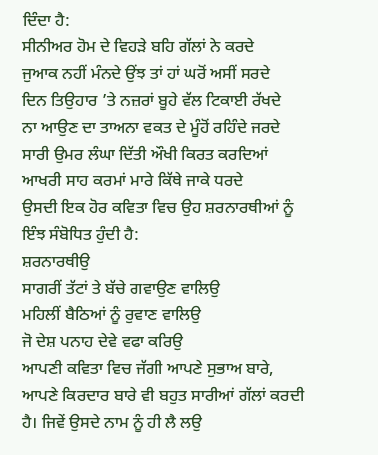ਦਿੰਦਾ ਹੈ:
ਸੀਨੀਅਰ ਹੋਮ ਦੇ ਵਿਹੜੇ ਬਹਿ ਗੱਲਾਂ ਨੇ ਕਰਦੇ
ਜੁਆਕ ਨਹੀਂ ਮੰਨਦੇ ਉਂਝ ਤਾਂ ਹਾਂ ਘਰੋਂ ਅਸੀਂ ਸਰਦੇ
ਦਿਨ ਤਿਉਹਾਰ ’ਤੇ ਨਜ਼ਰਾਂ ਬੂਹੇ ਵੱਲ ਟਿਕਾਈ ਰੱਖਦੇ
ਨਾ ਆਉਣ ਦਾ ਤਾਅਨਾ ਵਕਤ ਦੇ ਮੂੰਹੋਂ ਰਹਿੰਦੇ ਜਰਦੇ
ਸਾਰੀ ਉਮਰ ਲੰਘਾ ਦਿੱਤੀ ਔਖੀ ਕਿਰਤ ਕਰਦਿਆਂ
ਆਖਰੀ ਸਾਹ ਕਰਮਾਂ ਮਾਰੇ ਕਿੱਥੇ ਜਾਕੇ ਧਰਦੇ
ਉਸਦੀ ਇਕ ਹੋਰ ਕਵਿਤਾ ਵਿਚ ਉਹ ਸ਼ਰਨਾਰਥੀਆਂ ਨੂੰ ਇੰਝ ਸੰਬੋਧਿਤ ਹੁੰਦੀ ਹੈ:
ਸ਼ਰਨਾਰਥੀਉ
ਸਾਗਰੀਂ ਤੱਟਾਂ ਤੇ ਬੱਚੇ ਗਵਾਉਣ ਵਾਲਿਉ
ਮਹਿਲੀਂ ਬੈਠਿਆਂ ਨੂੰ ਰੁਵਾਣ ਵਾਲਿਉ
ਜੋ ਦੇਸ਼ ਪਨਾਹ ਦੇਵੇ ਵਫਾ ਕਰਿਉ
ਆਪਣੀ ਕਵਿਤਾ ਵਿਚ ਜੱਗੀ ਆਪਣੇ ਸੁਭਾਅ ਬਾਰੇ, ਆਪਣੇ ਕਿਰਦਾਰ ਬਾਰੇ ਵੀ ਬਹੁਤ ਸਾਰੀਆਂ ਗੱਲਾਂ ਕਰਦੀ ਹੈ। ਜਿਵੇਂ ਉਸਦੇ ਨਾਮ ਨੂੰ ਹੀ ਲੈ ਲਉ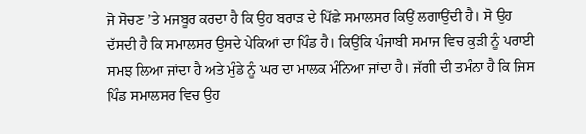ਜੋ ਸੋਚਣ ’ਤੇ ਮਜਬੂਰ ਕਰਦਾ ਹੈ ਕਿ ਉਹ ਬਰਾੜ ਦੇ ਪਿੱਛੇ ਸਮਾਲਸਰ ਕਿਉਂ ਲਗਾਉਂਦੀ ਹੈ। ਸੋ ਉਹ ਦੱਸਦੀ ਹੈ ਕਿ ਸਮਾਲਸਰ ਉਸਦੇ ਪੇਕਿਆਂ ਦਾ ਪਿੰਡ ਹੈ। ਕਿਉਂਕਿ ਪੰਜਾਬੀ ਸਮਾਜ ਵਿਚ ਕੁੜੀ ਨੂੰ ਪਰਾਈ ਸਮਝ ਲਿਆ ਜਾਂਦਾ ਹੈ ਅਤੇ ਮੁੰਡੇ ਨੂੰ ਘਰ ਦਾ ਮਾਲਕ ਮੰਨਿਆ ਜਾਂਦਾ ਹੈ। ਜੱਗੀ ਦੀ ਤਮੰਨਾ ਹੈ ਕਿ ਜਿਸ ਪਿੰਡ ਸਮਾਲਸਰ ਵਿਚ ਉਹ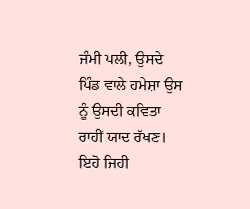ਜੰਮੀ ਪਲੀ, ਉਸਦੇ ਪਿੰਡ ਵਾਲੇ ਹਮੇਸ਼ਾ ਉਸ ਨੂੰ ਉਸਦੀ ਕਵਿਤਾ ਰਾਹੀਂ ਯਾਦ ਰੱਖਣ। ਇਹੋ ਜਿਹੀ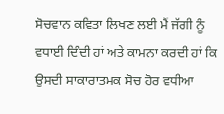ਸੋਚਵਾਨ ਕਵਿਤਾ ਲਿਖਣ ਲਈ ਮੈਂ ਜੱਗੀ ਨੂੰ ਵਧਾਈ ਦਿੰਦੀ ਹਾਂ ਅਤੇ ਕਾਮਨਾ ਕਰਦੀ ਹਾਂ ਕਿ ਉਸਦੀ ਸਾਕਾਰਾਤਮਕ ਸੋਚ ਹੋਰ ਵਧੀਆ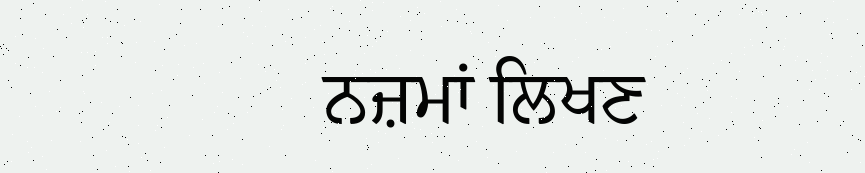ਨਜ਼ਮਾਂ ਲਿਖਣ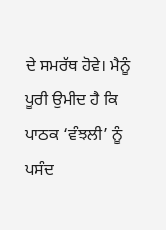ਦੇ ਸਮਰੱਥ ਹੋਵੇ। ਮੈਨੂੰ ਪੂਰੀ ਉਮੀਦ ਹੈ ਕਿ ਪਾਠਕ ‘ਵੰਝਲੀ’ ਨੂੰ ਪਸੰਦ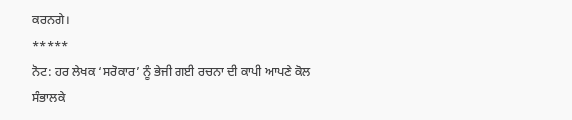ਕਰਨਗੇ।
*****
ਨੋਟ: ਹਰ ਲੇਖਕ ‘ਸਰੋਕਾਰ’ ਨੂੰ ਭੇਜੀ ਗਈ ਰਚਨਾ ਦੀ ਕਾਪੀ ਆਪਣੇ ਕੋਲ ਸੰਭਾਲਕੇ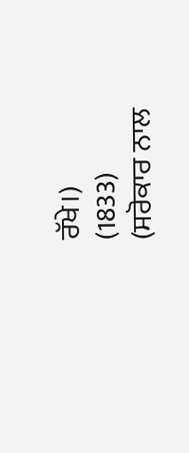ਰੱਖੇ।)
(1833)
(ਸਰੋਕਾਰ ਨਾਲ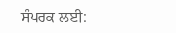ਸੰਪਰਕ ਲਈ: